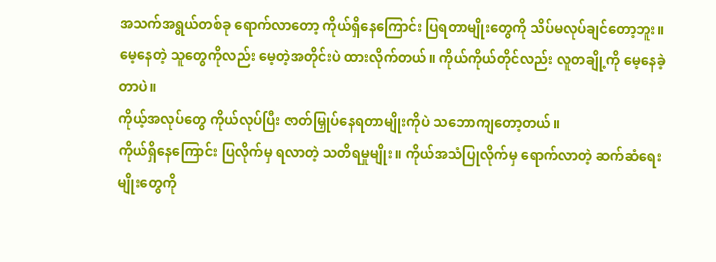အသက်အရွယ်တစ်ခု ရောက်လာတော့ ကိုယ်ရှိနေကြောင်း ပြရတာမျိုးတွေကို သိပ်မလုပ်ချင်တော့ဘူး။
မေ့နေတဲ့ သူတွေကိုလည်း မေ့တဲ့အတိုင်းပဲ ထားလိုက်တယ်။ ကိုယ်ကိုယ်တိုင်လည်း လူတချို့ကို မေ့နေခဲ့တာပဲ။
ကိုယ့်အလုပ်တွေ ကိုယ်လုပ်ပြီး ဇာတ်မြှုပ်နေရတာမျိုးကိုပဲ သဘောကျတော့တယ်။
ကိုယ်ရှိနေကြောင်း ပြလိုက်မှ ရလာတဲ့ သတိရမှုမျိုး။ ကိုယ်အသံပြုလိုက်မှ ရောက်လာတဲ့ ဆက်ဆံရေးမျိုးတွေကို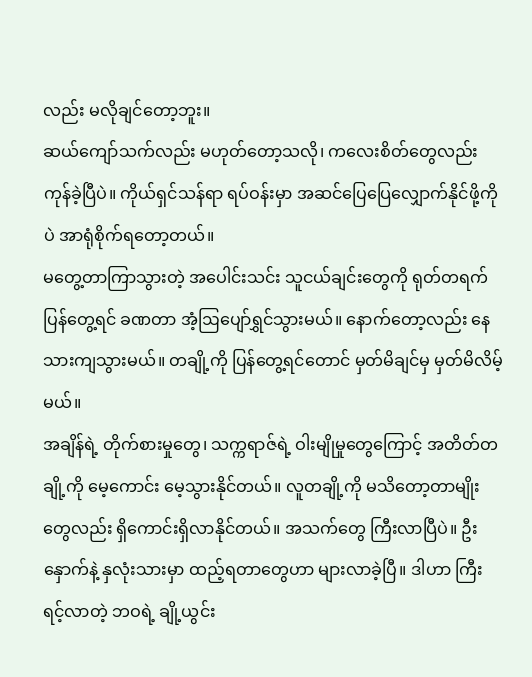လည်း မလိုချင်တော့ဘူး။
ဆယ်ကျော်သက်လည်း မဟုတ်တော့သလို၊ ကလေးစိတ်တွေလည်း ကုန်ခဲ့ပြီပဲ။ ကိုယ်ရှင်သန်ရာ ရပ်ဝန်းမှာ အဆင်ပြေပြေလျှောက်နိုင်ဖို့ကိုပဲ အာရုံစိုက်ရတော့တယ်။
မတွေ့တာကြာသွားတဲ့ အပေါင်းသင်း သူငယ်ချင်းတွေကို ရုတ်တရက် ပြန်တွေ့ရင် ခဏတာ အံ့ဩပျော်ရွှင်သွားမယ်။ နောက်တော့လည်း နေသားကျသွားမယ်။ တချို့ကို ပြန်တွေ့ရင်တောင် မှတ်မိချင်မှ မှတ်မိလိမ့်မယ်။
အချိန်ရဲ့ တိုက်စားမှုတွေ၊ သက္ကရာဇ်ရဲ့ ဝါးမျိုမှုတွေကြောင့် အတိတ်တချို့ကို မေ့ကောင်း မေ့သွားနိုင်တယ်။ လူတချို့ကို မသိတော့တာမျိုးတွေလည်း ရှိကောင်းရှိလာနိုင်တယ်။ အသက်တွေ ကြီးလာပြီပဲ။ ဦးနှောက်နဲ့ နှလုံးသားမှာ ထည့်ရတာတွေဟာ များလာခဲ့ပြီ။ ဒါဟာ ကြီးရင့်လာတဲ့ ဘဝရဲ့ ချို့ယွင်း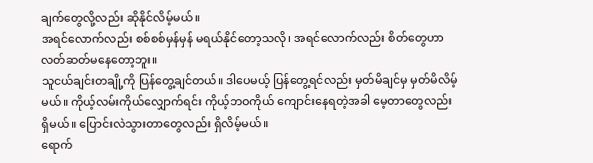ချက်တွေလို့လည်း ဆိုနိုင်လိမ့်မယ်။
အရင်လောက်လည်း စစ်စစ်မှန်မှန် မရယ်နိုင်တော့သလို၊ အရင်လောက်လည်း စိတ်တွေဟာ လတ်ဆတ်မနေတော့ဘူး။
သူငယ်ချင်းတချို့ကို ပြန်တွေ့ချင်တယ်။ ဒါပေမယ့် ပြန်တွေ့ရင်လည်း မှတ်မိချင်မှ မှတ်မိလိမ့်မယ်။ ကိုယ့်လမ်းကိုယ်လျှောက်ရင်း ကိုယ့်ဘဝကိုယ် ကျောင်းနေရတဲ့အခါ မေ့တာတွေလည်း ရှိမယ်။ ပြောင်းလဲသွားတာတွေလည်း ရှိလိမ့်မယ်။
ရောက်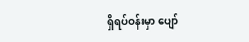ရှိရပ်ဝန်းမှာ ပျော်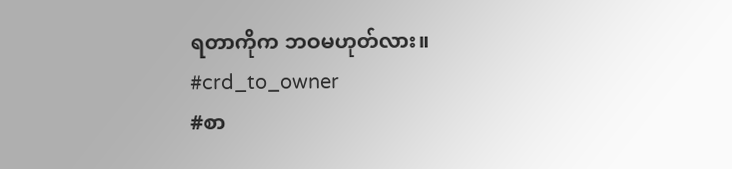ရတာကိုက ဘဝမဟုတ်လား။
#crd_to_owner
#စာ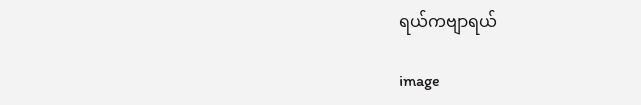ရယ်ကဗျာရယ်

image